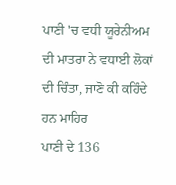ਪਾਣੀ 'ਚ ਵਧੀ ਯੂਰੇਨੀਅਮ ਦੀ ਮਾਤਰਾ ਨੇ ਵਧਾਈ ਲੋਕਾਂ ਦੀ ਚਿੰਤਾ, ਜਾਣੋ ਕੀ ਕਹਿੰਦੇ ਹਨ ਮਾਹਿਰ
ਪਾਣੀ ਦੇ 136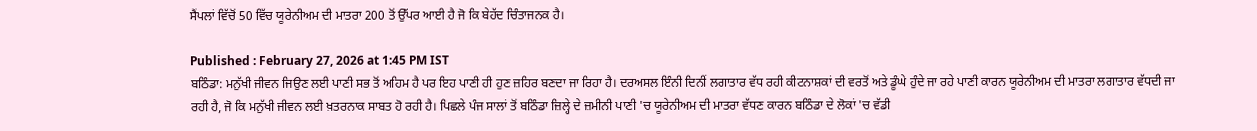ਸੈਂਪਲਾਂ ਵਿੱਚੋਂ 50 ਵਿੱਚ ਯੂਰੇਨੀਅਮ ਦੀ ਮਾਤਰਾ 200 ਤੋਂ ਉੱਪਰ ਆਈ ਹੈ ਜੋ ਕਿ ਬੇਹੱਦ ਚਿੰਤਾਜਨਕ ਹੈ।

Published : February 27, 2026 at 1:45 PM IST
ਬਠਿੰਡਾ: ਮਨੁੱਖੀ ਜੀਵਨ ਜਿਉਣ ਲਈ ਪਾਣੀ ਸਭ ਤੋਂ ਅਹਿਮ ਹੈ ਪਰ ਇਹ ਪਾਣੀ ਹੀ ਹੁਣ ਜ਼ਹਿਰ ਬਣਦਾ ਜਾ ਰਿਹਾ ਹੈ। ਦਰਅਸਲ ਇੰਨੀ ਦਿਨੀਂ ਲਗਾਤਾਰ ਵੱਧ ਰਹੀ ਕੀਟਨਾਸ਼ਕਾਂ ਦੀ ਵਰਤੋਂ ਅਤੇ ਡੂੰਘੇ ਹੁੰਦੇ ਜਾ ਰਹੇ ਪਾਣੀ ਕਾਰਨ ਯੂਰੇਨੀਅਮ ਦੀ ਮਾਤਰਾ ਲਗਾਤਾਰ ਵੱਧਦੀ ਜਾ ਰਹੀ ਹੈ, ਜੋ ਕਿ ਮਨੁੱਖੀ ਜੀਵਨ ਲਈ ਖ਼ਤਰਨਾਕ ਸਾਬਤ ਹੋ ਰਹੀ ਹੈ। ਪਿਛਲੇ ਪੰਜ ਸਾਲਾਂ ਤੋਂ ਬਠਿੰਡਾ ਜ਼ਿਲ੍ਹੇ ਦੇ ਜ਼ਮੀਨੀ ਪਾਣੀ 'ਚ ਯੂਰੇਨੀਅਮ ਦੀ ਮਾਤਰਾ ਵੱਧਣ ਕਾਰਨ ਬਠਿੰਡਾ ਦੇ ਲੋਕਾਂ 'ਚ ਵੱਡੀ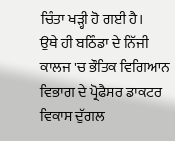ਚਿੰਤਾ ਖੜ੍ਹੀ ਹੋ ਗਈ ਹੈ।
ਉਥੇ ਹੀ ਬਠਿੰਡਾ ਦੇ ਨਿੱਜੀ ਕਾਲਜ 'ਚ ਭੌਤਿਕ ਵਿਗਿਆਨ ਵਿਭਾਗ ਦੇ ਪ੍ਰੋਫੈਸਰ ਡਾਕਟਰ ਵਿਕਾਸ ਦੁੱਗਲ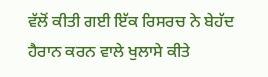ਵੱਲੋਂ ਕੀਤੀ ਗਈ ਇੱਕ ਰਿਸਰਚ ਨੇ ਬੇਹੱਦ ਹੈਰਾਨ ਕਰਨ ਵਾਲੇ ਖੁਲਾਸੇ ਕੀਤੇ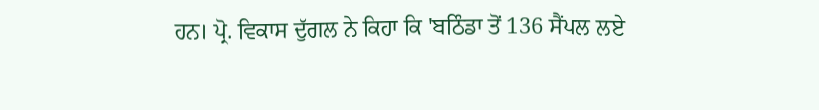ਹਨ। ਪ੍ਰੋ. ਵਿਕਾਸ ਦੁੱਗਲ ਨੇ ਕਿਹਾ ਕਿ 'ਬਠਿੰਡਾ ਤੋਂ 136 ਸੈਂਪਲ ਲਏ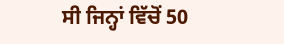ਸੀ ਜਿਨ੍ਹਾਂ ਵਿੱਚੋਂ 50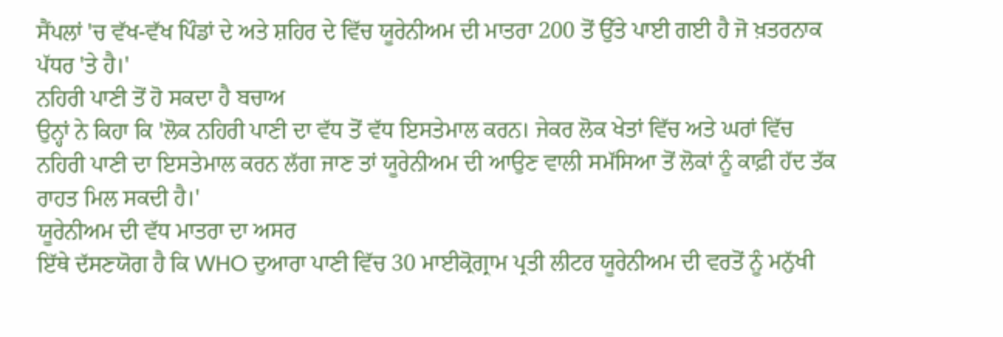ਸੈਂਪਲਾਂ 'ਚ ਵੱਖ-ਵੱਖ ਪਿੰਡਾਂ ਦੇ ਅਤੇ ਸ਼ਹਿਰ ਦੇ ਵਿੱਚ ਯੂਰੇਨੀਅਮ ਦੀ ਮਾਤਰਾ 200 ਤੋਂ ਉੱਤੇ ਪਾਈ ਗਈ ਹੈ ਜੋ ਖ਼ਤਰਨਾਕ ਪੱਧਰ 'ਤੇ ਹੈ।'
ਨਹਿਰੀ ਪਾਣੀ ਤੋਂ ਹੋ ਸਕਦਾ ਹੈ ਬਚਾਅ
ਉਨ੍ਹਾਂ ਨੇ ਕਿਹਾ ਕਿ 'ਲੋਕ ਨਹਿਰੀ ਪਾਣੀ ਦਾ ਵੱਧ ਤੋਂ ਵੱਧ ਇਸਤੇਮਾਲ ਕਰਨ। ਜੇਕਰ ਲੋਕ ਖੇਤਾਂ ਵਿੱਚ ਅਤੇ ਘਰਾਂ ਵਿੱਚ ਨਹਿਰੀ ਪਾਣੀ ਦਾ ਇਸਤੇਮਾਲ ਕਰਨ ਲੱਗ ਜਾਣ ਤਾਂ ਯੂਰੇਨੀਅਮ ਦੀ ਆਉਣ ਵਾਲੀ ਸਮੱਸਿਆ ਤੋਂ ਲੋਕਾਂ ਨੂੰ ਕਾਫ਼ੀ ਹੱਦ ਤੱਕ ਰਾਹਤ ਮਿਲ ਸਕਦੀ ਹੈ।'
ਯੂਰੇਨੀਅਮ ਦੀ ਵੱਧ ਮਾਤਰਾ ਦਾ ਅਸਰ
ਇੱਥੇ ਦੱਸਣਯੋਗ ਹੈ ਕਿ WHO ਦੁਆਰਾ ਪਾਣੀ ਵਿੱਚ 30 ਮਾਈਕ੍ਰੋਗ੍ਰਾਮ ਪ੍ਰਤੀ ਲੀਟਰ ਯੂਰੇਨੀਅਮ ਦੀ ਵਰਤੋਂ ਨੂੰ ਮਨੁੱਖੀ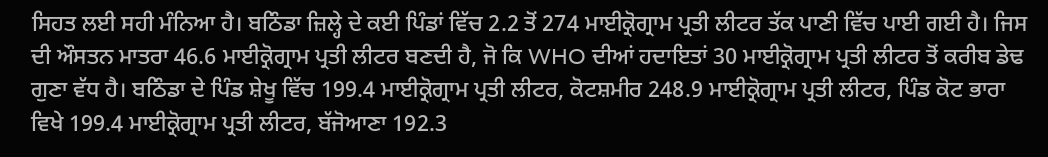ਸਿਹਤ ਲਈ ਸਹੀ ਮੰਨਿਆ ਹੈ। ਬਠਿੰਡਾ ਜ਼ਿਲ੍ਹੇ ਦੇ ਕਈ ਪਿੰਡਾਂ ਵਿੱਚ 2.2 ਤੋਂ 274 ਮਾਈਕ੍ਰੋਗ੍ਰਾਮ ਪ੍ਰਤੀ ਲੀਟਰ ਤੱਕ ਪਾਣੀ ਵਿੱਚ ਪਾਈ ਗਈ ਹੈ। ਜਿਸ ਦੀ ਔਸਤਨ ਮਾਤਰਾ 46.6 ਮਾਈਕ੍ਰੋਗ੍ਰਾਮ ਪ੍ਰਤੀ ਲੀਟਰ ਬਣਦੀ ਹੈ, ਜੋ ਕਿ WHO ਦੀਆਂ ਹਦਾਇਤਾਂ 30 ਮਾਈਕ੍ਰੋਗ੍ਰਾਮ ਪ੍ਰਤੀ ਲੀਟਰ ਤੋਂ ਕਰੀਬ ਡੇਢ ਗੁਣਾ ਵੱਧ ਹੈ। ਬਠਿੰਡਾ ਦੇ ਪਿੰਡ ਸ਼ੇਖੂ ਵਿੱਚ 199.4 ਮਾਈਕ੍ਰੋਗ੍ਰਾਮ ਪ੍ਰਤੀ ਲੀਟਰ, ਕੋਟਸ਼ਮੀਰ 248.9 ਮਾਈਕ੍ਰੋਗ੍ਰਾਮ ਪ੍ਰਤੀ ਲੀਟਰ, ਪਿੰਡ ਕੋਟ ਭਾਰਾ ਵਿਖੇ 199.4 ਮਾਈਕ੍ਰੋਗ੍ਰਾਮ ਪ੍ਰਤੀ ਲੀਟਰ, ਬੱਜੋਆਣਾ 192.3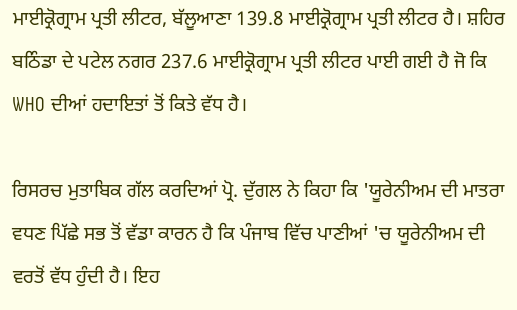ਮਾਈਕ੍ਰੋਗ੍ਰਾਮ ਪ੍ਰਤੀ ਲੀਟਰ, ਬੱਲੂਆਣਾ 139.8 ਮਾਈਕ੍ਰੋਗ੍ਰਾਮ ਪ੍ਰਤੀ ਲੀਟਰ ਹੈ। ਸ਼ਹਿਰ ਬਠਿੰਡਾ ਦੇ ਪਟੇਲ ਨਗਰ 237.6 ਮਾਈਕ੍ਰੋਗ੍ਰਾਮ ਪ੍ਰਤੀ ਲੀਟਰ ਪਾਈ ਗਈ ਹੈ ਜੋ ਕਿ WHO ਦੀਆਂ ਹਦਾਇਤਾਂ ਤੋਂ ਕਿਤੇ ਵੱਧ ਹੈ।

ਰਿਸਰਚ ਮੁਤਾਬਿਕ ਗੱਲ ਕਰਦਿਆਂ ਪ੍ਰੋ. ਦੁੱਗਲ ਨੇ ਕਿਹਾ ਕਿ 'ਯੂਰੇਨੀਅਮ ਦੀ ਮਾਤਰਾ ਵਧਣ ਪਿੱਛੇ ਸਭ ਤੋਂ ਵੱਡਾ ਕਾਰਨ ਹੈ ਕਿ ਪੰਜਾਬ ਵਿੱਚ ਪਾਣੀਆਂ 'ਚ ਯੂਰੇਨੀਅਮ ਦੀ ਵਰਤੋਂ ਵੱਧ ਹੁੰਦੀ ਹੈ। ਇਹ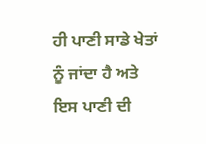ਹੀ ਪਾਣੀ ਸਾਡੇ ਖੇਤਾਂ ਨੂੰ ਜਾਂਦਾ ਹੈ ਅਤੇ ਇਸ ਪਾਣੀ ਦੀ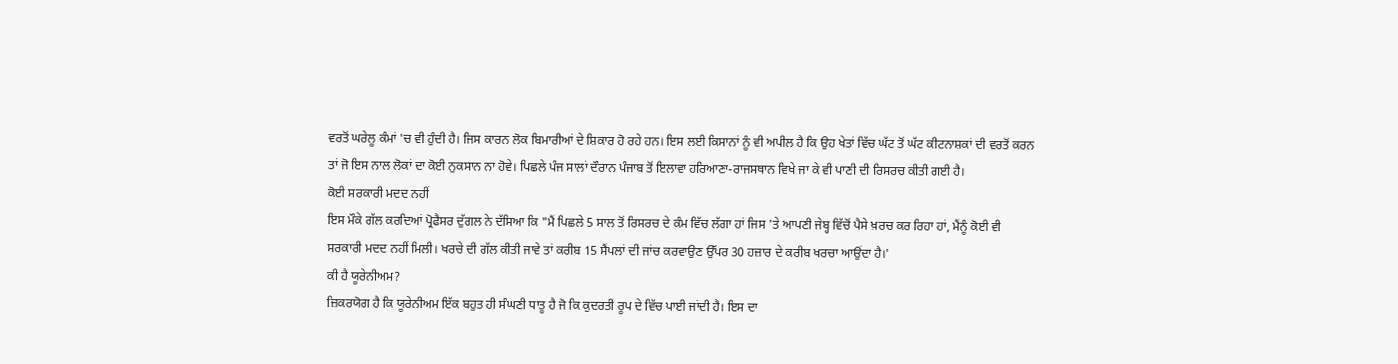ਵਰਤੋਂ ਘਰੇਲੂ ਕੰਮਾਂ 'ਚ ਵੀ ਹੁੰਦੀ ਹੈ। ਜਿਸ ਕਾਰਨ ਲੋਕ ਬਿਮਾਰੀਆਂ ਦੇ ਸ਼ਿਕਾਰ ਹੋ ਰਹੇ ਹਨ। ਇਸ ਲਈ ਕਿਸਾਨਾਂ ਨੂੰ ਵੀ ਅਪੀਲ ਹੈ ਕਿ ਉਹ ਖੇਤਾਂ ਵਿੱਚ ਘੱਟ ਤੋਂ ਘੱਟ ਕੀਟਨਾਸ਼ਕਾਂ ਦੀ ਵਰਤੋਂ ਕਰਨ ਤਾਂ ਜੋ ਇਸ ਨਾਲ ਲੋਕਾਂ ਦਾ ਕੋਈ ਨੁਕਸਾਨ ਨਾ ਹੋਵੇ। ਪਿਛਲੇ ਪੰਜ ਸਾਲਾਂ ਦੌਰਾਨ ਪੰਜਾਬ ਤੋਂ ਇਲਾਵਾ ਹਰਿਆਣਾ-ਰਾਜਸਥਾਨ ਵਿਖੇ ਜਾ ਕੇ ਵੀ ਪਾਣੀ ਦੀ ਰਿਸਰਚ ਕੀਤੀ ਗਈ ਹੈ।
ਕੋਈ ਸਰਕਾਰੀ ਮਦਦ ਨਹੀਂ
ਇਸ ਮੌਕੇ ਗੱਲ ਕਰਦਿਆਂ ਪ੍ਰੋਫੈਸਰ ਦੁੱਗਲ ਨੇ ਦੱਸਿਆ ਕਿ "ਮੈਂ ਪਿਛਲੇ 5 ਸਾਲ ਤੋਂ ਰਿਸਰਚ ਦੇ ਕੰਮ ਵਿੱਚ ਲੱਗਾ ਹਾਂ ਜਿਸ 'ਤੇ ਆਪਣੀ ਜੇਬ੍ਹ ਵਿੱਚੋਂ ਪੈਸੇ ਖ਼ਰਚ ਕਰ ਰਿਹਾ ਹਾਂ, ਮੈਂਨੂੰ ਕੋਈ ਵੀ ਸਰਕਾਰੀ ਮਦਦ ਨਹੀਂ ਮਿਲੀ। ਖਰਚੇ ਦੀ ਗੱਲ ਕੀਤੀ ਜਾਵੇ ਤਾਂ ਕਰੀਬ 15 ਸੈਂਪਲਾਂ ਦੀ ਜਾਂਚ ਕਰਵਾਉਣ ਉੱਪਰ 30 ਹਜ਼ਾਰ ਦੇ ਕਰੀਬ ਖਰਚਾ ਆਉਂਦਾ ਹੈ।'
ਕੀ ਹੈ ਯੂਰੇਨੀਅਮ?
ਜ਼ਿਕਰਯੋਗ ਹੈ ਕਿ ਯੂਰੇਨੀਅਮ ਇੱਕ ਬਹੁਤ ਹੀ ਸੰਘਣੀ ਧਾਤੂ ਹੈ ਜੋ ਕਿ ਕੁਦਰਤੀ ਰੂਪ ਦੇ ਵਿੱਚ ਪਾਈ ਜਾਂਦੀ ਹੈ। ਇਸ ਦਾ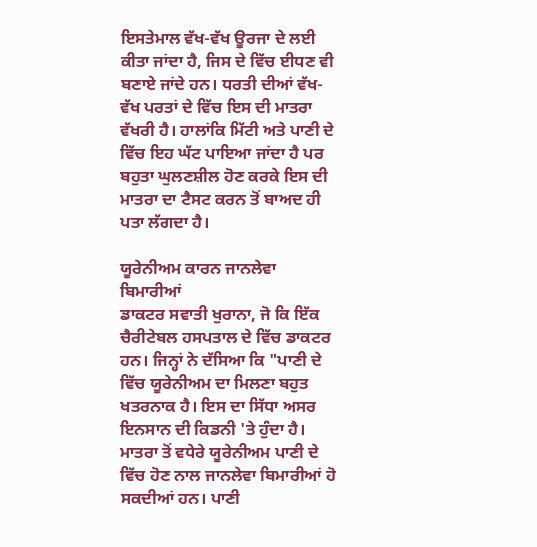ਇਸਤੇਮਾਲ ਵੱਖ-ਵੱਖ ਊਰਜਾ ਦੇ ਲਈ ਕੀਤਾ ਜਾਂਦਾ ਹੈ, ਜਿਸ ਦੇ ਵਿੱਚ ਈਧਣ ਵੀ ਬਣਾਏ ਜਾਂਦੇ ਹਨ। ਧਰਤੀ ਦੀਆਂ ਵੱਖ-ਵੱਖ ਪਰਤਾਂ ਦੇ ਵਿੱਚ ਇਸ ਦੀ ਮਾਤਰਾ ਵੱਖਰੀ ਹੈ। ਹਾਲਾਂਕਿ ਮਿੱਟੀ ਅਤੇ ਪਾਣੀ ਦੇ ਵਿੱਚ ਇਹ ਘੱਟ ਪਾਇਆ ਜਾਂਦਾ ਹੈ ਪਰ ਬਹੁਤਾ ਘੁਲਣਸ਼ੀਲ ਹੋਣ ਕਰਕੇ ਇਸ ਦੀ ਮਾਤਰਾ ਦਾ ਟੈਸਟ ਕਰਨ ਤੋਂ ਬਾਅਦ ਹੀ ਪਤਾ ਲੱਗਦਾ ਹੈ।

ਯੂਰੇਨੀਅਮ ਕਾਰਨ ਜਾਨਲੇਵਾ ਬਿਮਾਰੀਆਂ
ਡਾਕਟਰ ਸਵਾਤੀ ਖੁਰਾਨਾ, ਜੋ ਕਿ ਇੱਕ ਚੈਰੀਟੇਬਲ ਹਸਪਤਾਲ ਦੇ ਵਿੱਚ ਡਾਕਟਰ ਹਨ। ਜਿਨ੍ਹਾਂ ਨੇ ਦੱਸਿਆ ਕਿ "ਪਾਣੀ ਦੇ ਵਿੱਚ ਯੂਰੇਨੀਅਮ ਦਾ ਮਿਲਣਾ ਬਹੁਤ ਖਤਰਨਾਕ ਹੈ। ਇਸ ਦਾ ਸਿੱਧਾ ਅਸਰ ਇਨਸਾਨ ਦੀ ਕਿਡਨੀ 'ਤੇ ਹੁੰਦਾ ਹੈ। ਮਾਤਰਾ ਤੋਂ ਵਧੇਰੇ ਯੂਰੇਨੀਅਮ ਪਾਣੀ ਦੇ ਵਿੱਚ ਹੋਣ ਨਾਲ ਜਾਨਲੇਵਾ ਬਿਮਾਰੀਆਂ ਹੋ ਸਕਦੀਆਂ ਹਨ। ਪਾਣੀ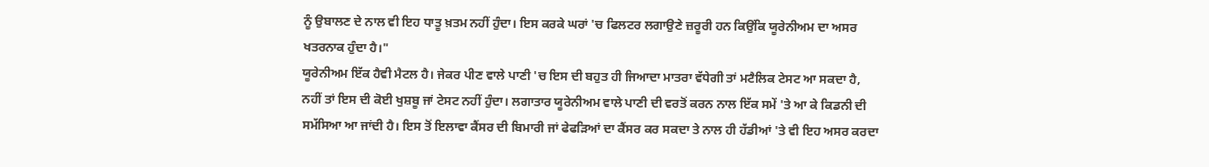ਨੂੰ ਉਬਾਲਣ ਦੇ ਨਾਲ ਵੀ ਇਹ ਧਾਤੂ ਖ਼ਤਮ ਨਹੀਂ ਹੁੰਦਾ। ਇਸ ਕਰਕੇ ਘਰਾਂ 'ਚ ਫਿਲਟਰ ਲਗਾਉਣੇ ਜ਼ਰੂਰੀ ਹਨ ਕਿਉਂਕਿ ਯੂਰੇਨੀਅਮ ਦਾ ਅਸਰ ਖਤਰਨਾਕ ਹੁੰਦਾ ਹੈ।"
ਯੂਰੇਨੀਅਮ ਇੱਕ ਹੈਵੀ ਮੈਟਲ ਹੈ। ਜੇਕਰ ਪੀਣ ਵਾਲੇ ਪਾਣੀ 'ਚ ਇਸ ਦੀ ਬਹੁਤ ਹੀ ਜਿਆਦਾ ਮਾਤਰਾ ਵੱਧੇਗੀ ਤਾਂ ਮਟੈਲਿਕ ਟੇਸਟ ਆ ਸਕਦਾ ਹੈ, ਨਹੀਂ ਤਾਂ ਇਸ ਦੀ ਕੋਈ ਖੁਸ਼ਬੂ ਜਾਂ ਟੇਸਟ ਨਹੀਂ ਹੁੰਦਾ। ਲਗਾਤਾਰ ਯੂਰੇਨੀਅਮ ਵਾਲੇ ਪਾਣੀ ਦੀ ਵਰਤੋਂ ਕਰਨ ਨਾਲ ਇੱਕ ਸਮੇਂ 'ਤੇ ਆ ਕੇ ਕਿਡਨੀ ਦੀ ਸਮੱਸਿਆ ਆ ਜਾਂਦੀ ਹੈ। ਇਸ ਤੋਂ ਇਲਾਵਾ ਕੈਂਸਰ ਦੀ ਬਿਮਾਰੀ ਜਾਂ ਫੇਫੜਿਆਂ ਦਾ ਕੈਂਸਰ ਕਰ ਸਕਦਾ ਤੇ ਨਾਲ ਹੀ ਹੱਡੀਆਂ 'ਤੇ ਵੀ ਇਹ ਅਸਰ ਕਰਦਾ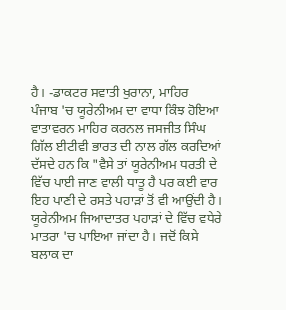ਹੈ। -ਡਾਕਟਰ ਸਵਾਤੀ ਖੁਰਾਨਾ, ਮਾਹਿਰ
ਪੰਜਾਬ 'ਚ ਯੂਰੇਨੀਅਮ ਦਾ ਵਾਧਾ ਕਿੰਝ ਹੋਇਆ
ਵਾਤਾਵਰਨ ਮਾਹਿਰ ਕਰਨਲ ਜਸਜੀਤ ਸਿੰਘ ਗਿੱਲ ਈਟੀਵੀ ਭਾਰਤ ਦੀ ਨਾਲ ਗੱਲ ਕਰਦਿਆਂ ਦੱਸਦੇ ਹਨ ਕਿ "ਵੈਸੇ ਤਾਂ ਯੂਰੇਨੀਅਮ ਧਰਤੀ ਦੇ ਵਿੱਚ ਪਾਈ ਜਾਣ ਵਾਲੀ ਧਾਤੂ ਹੈ ਪਰ ਕਈ ਵਾਰ ਇਹ ਪਾਣੀ ਦੇ ਰਸਤੇ ਪਹਾੜਾਂ ਤੋਂ ਵੀ ਆਉਂਦੀ ਹੈ। ਯੂਰੇਨੀਅਮ ਜਿਆਦਾਤਰ ਪਹਾੜਾਂ ਦੇ ਵਿੱਚ ਵਧੇਰੇ ਮਾਤਰਾ 'ਚ ਪਾਇਆ ਜਾਂਦਾ ਹੈ। ਜਦੋਂ ਕਿਸੇ ਬਲਾਕ ਦਾ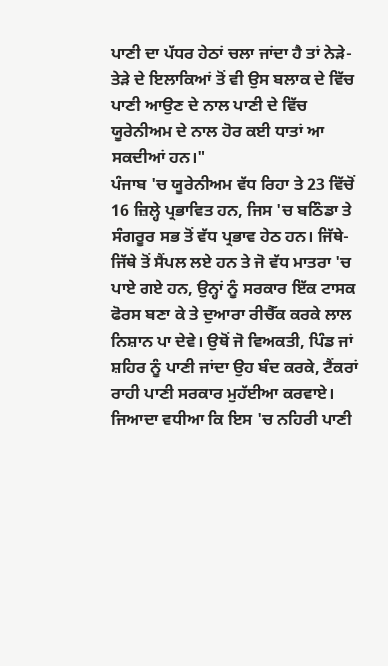ਪਾਣੀ ਦਾ ਪੱਧਰ ਹੇਠਾਂ ਚਲਾ ਜਾਂਦਾ ਹੈ ਤਾਂ ਨੇੜੇ-ਤੇੜੇ ਦੇ ਇਲਾਕਿਆਂ ਤੋਂ ਵੀ ਉਸ ਬਲਾਕ ਦੇ ਵਿੱਚ ਪਾਣੀ ਆਉਣ ਦੇ ਨਾਲ ਪਾਣੀ ਦੇ ਵਿੱਚ ਯੂਰੇਨੀਅਮ ਦੇ ਨਾਲ ਹੋਰ ਕਈ ਧਾਤਾਂ ਆ ਸਕਦੀਆਂ ਹਨ।"
ਪੰਜਾਬ 'ਚ ਯੂਰੇਨੀਅਮ ਵੱਧ ਰਿਹਾ ਤੇ 23 ਵਿੱਚੋਂ 16 ਜ਼ਿਲ੍ਹੇ ਪ੍ਰਭਾਵਿਤ ਹਨ, ਜਿਸ 'ਚ ਬਠਿੰਡਾ ਤੇ ਸੰਗਰੂਰ ਸਭ ਤੋਂ ਵੱਧ ਪ੍ਰਭਾਵ ਹੇਠ ਹਨ। ਜਿੱਥੇ-ਜਿੱਥੇ ਤੋਂ ਸੈਂਪਲ ਲਏ ਹਨ ਤੇ ਜੋ ਵੱਧ ਮਾਤਰਾ 'ਚ ਪਾਏ ਗਏ ਹਨ, ਉਨ੍ਹਾਂ ਨੂੰ ਸਰਕਾਰ ਇੱਕ ਟਾਸਕ ਫੋਰਸ ਬਣਾ ਕੇ ਤੇ ਦੁਆਰਾ ਰੀਚੈੱਕ ਕਰਕੇ ਲਾਲ ਨਿਸ਼ਾਨ ਪਾ ਦੇਵੇ। ਉਥੋਂ ਜੋ ਵਿਅਕਤੀ, ਪਿੰਡ ਜਾਂ ਸ਼ਹਿਰ ਨੂੰ ਪਾਣੀ ਜਾਂਦਾ ਉਹ ਬੰਦ ਕਰਕੇ, ਟੈਂਕਰਾਂ ਰਾਹੀ ਪਾਣੀ ਸਰਕਾਰ ਮੁਹੱਈਆ ਕਰਵਾਏ। ਜਿਆਦਾ ਵਧੀਆ ਕਿ ਇਸ 'ਚ ਨਹਿਰੀ ਪਾਣੀ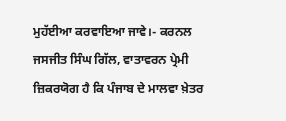ਮੁਹੱਈਆ ਕਰਵਾਇਆ ਜਾਵੇ।- ਕਰਨਲ ਜਸਜੀਤ ਸਿੰਘ ਗਿੱਲ, ਵਾਤਾਵਰਨ ਪ੍ਰੇਮੀ
ਜ਼ਿਕਰਯੋਗ ਹੈ ਕਿ ਪੰਜਾਬ ਦੇ ਮਾਲਵਾ ਖ਼ੇਤਰ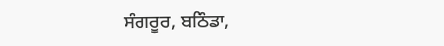ਸੰਗਰੂਰ, ਬਠਿੰਡਾ,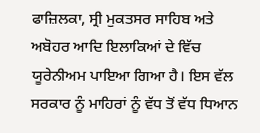ਫਾਜ਼ਿਲਕਾ, ਸ੍ਰੀ ਮੁਕਤਸਰ ਸਾਹਿਬ ਅਤੇ ਅਬੋਹਰ ਆਦਿ ਇਲਾਕਿਆਂ ਦੇ ਵਿੱਚ ਯੂਰੇਨੀਅਮ ਪਾਇਆ ਗਿਆ ਹੈ। ਇਸ ਵੱਲ ਸਰਕਾਰ ਨੂੰ ਮਾਹਿਰਾਂ ਨੂੰ ਵੱਧ ਤੋਂ ਵੱਧ ਧਿਆਨ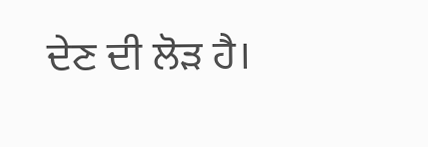ਦੇਣ ਦੀ ਲੋੜ ਹੈ।